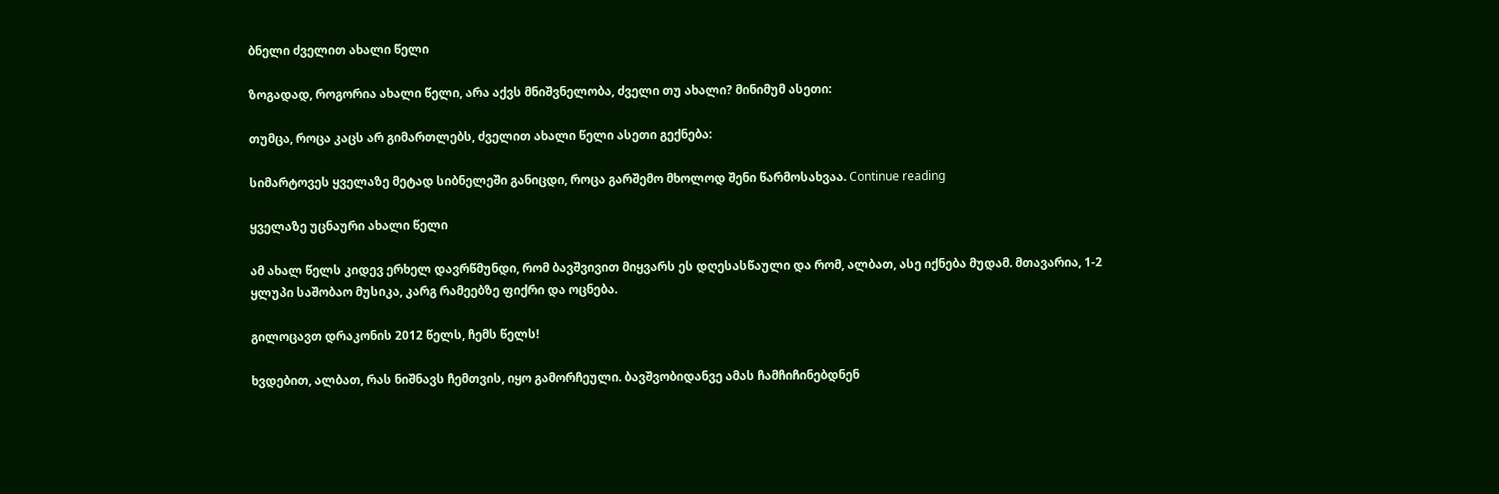ბნელი ძველით ახალი წელი

ზოგადად, როგორია ახალი წელი, არა აქვს მნიშვნელობა, ძველი თუ ახალი? მინიმუმ ასეთი:

თუმცა, როცა კაცს არ გიმართლებს, ძველით ახალი წელი ასეთი გექნება:

სიმარტოვეს ყველაზე მეტად სიბნელეში განიცდი, როცა გარშემო მხოლოდ შენი წარმოსახვაა. Continue reading

ყველაზე უცნაური ახალი წელი

ამ ახალ წელს კიდევ ერხელ დავრწმუნდი, რომ ბავშვივით მიყვარს ეს დღესასწაული და რომ, ალბათ, ასე იქნება მუდამ. მთავარია, 1-2 ყლუპი საშობაო მუსიკა, კარგ რამეებზე ფიქრი და ოცნება.

გილოცავთ დრაკონის 2012 წელს, ჩემს წელს!

ხვდებით, ალბათ, რას ნიშნავს ჩემთვის, იყო გამორჩეული. ბავშვობიდანვე ამას ჩამჩიჩინებდნენ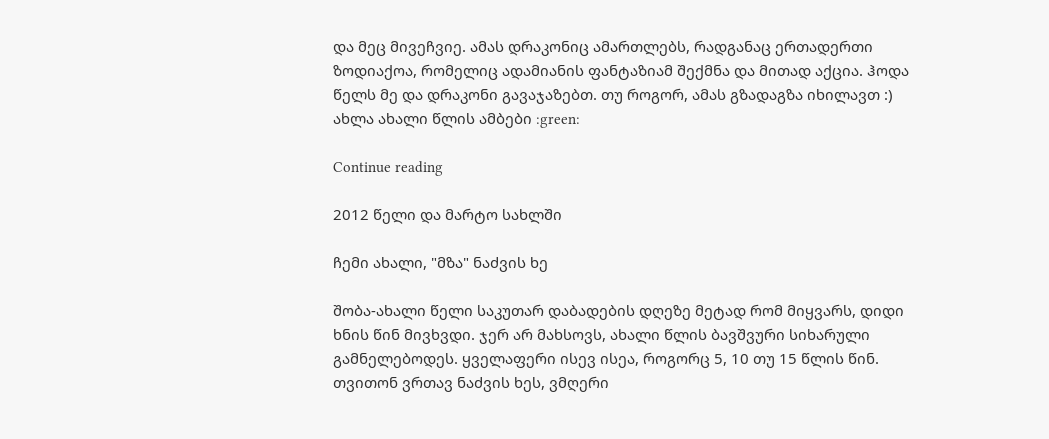და მეც მივეჩვიე. ამას დრაკონიც ამართლებს, რადგანაც ერთადერთი ზოდიაქოა, რომელიც ადამიანის ფანტაზიამ შექმნა და მითად აქცია. ჰოდა წელს მე და დრაკონი გავაჯაზებთ. თუ როგორ, ამას გზადაგზა იხილავთ :) ახლა ახალი წლის ამბები :green:

Continue reading

2012 წელი და მარტო სახლში

ჩემი ახალი, "მზა" ნაძვის ხე

შობა-ახალი წელი საკუთარ დაბადების დღეზე მეტად რომ მიყვარს, დიდი ხნის წინ მივხვდი. ჯერ არ მახსოვს, ახალი წლის ბავშვური სიხარული გამნელებოდეს. ყველაფერი ისევ ისეა, როგორც 5, 10 თუ 15 წლის წინ. თვითონ ვრთავ ნაძვის ხეს, ვმღერი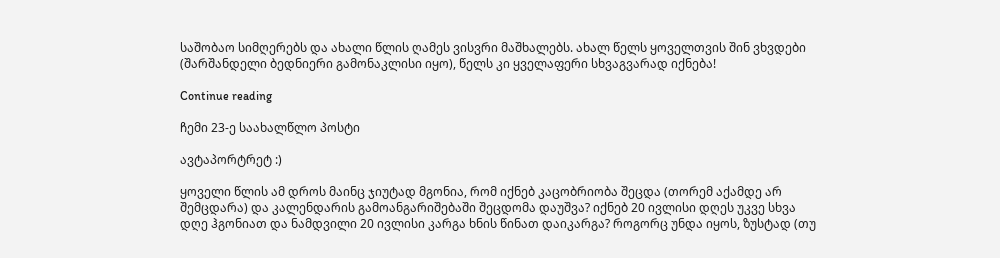საშობაო სიმღერებს და ახალი წლის ღამეს ვისვრი მაშხალებს. ახალ წელს ყოველთვის შინ ვხვდები (შარშანდელი ბედნიერი გამონაკლისი იყო), წელს კი ყველაფერი სხვაგვარად იქნება!

Continue reading

ჩემი 23-ე საახალწლო პოსტი

ავტაპორტრეტ :)

ყოველი წლის ამ დროს მაინც ჯიუტად მგონია, რომ იქნებ კაცობრიობა შეცდა (თორემ აქამდე არ შემცდარა) და კალენდარის გამოანგარიშებაში შეცდომა დაუშვა? იქნებ 20 ივლისი დღეს უკვე სხვა დღე ჰგონიათ და ნამდვილი 20 ივლისი კარგა ხნის წინათ დაიკარგა? როგორც უნდა იყოს, ზუსტად (თუ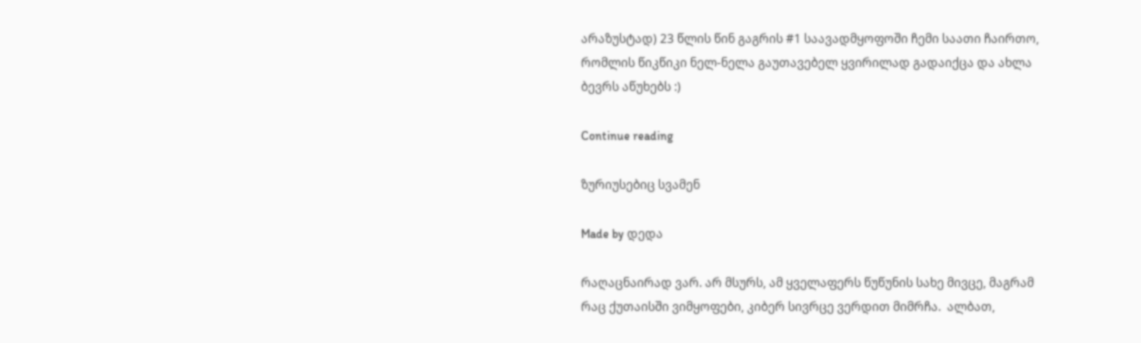არაზუსტად) 23 წლის წინ გაგრის #1 საავადმყოფოში ჩემი საათი ჩაირთო, რომლის წიკწიკი ნელ-ნელა გაუთავებელ ყვირილად გადაიქცა და ახლა ბევრს აწუხებს :)

Continue reading

ზურიუსებიც სვამენ

Made by დედა

რაღაცნაირად ვარ. არ მსურს, ამ ყველაფერს წუწუნის სახე მივცე, მაგრამ რაც ქუთაისში ვიმყოფები, კიბერ სივრცე ვერდით მიმრჩა.  ალბათ,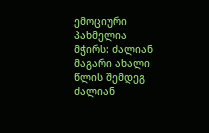ემოციური პახმელია მჭირს: ძალიან მაგარი ახალი წლის შემდეგ ძალიან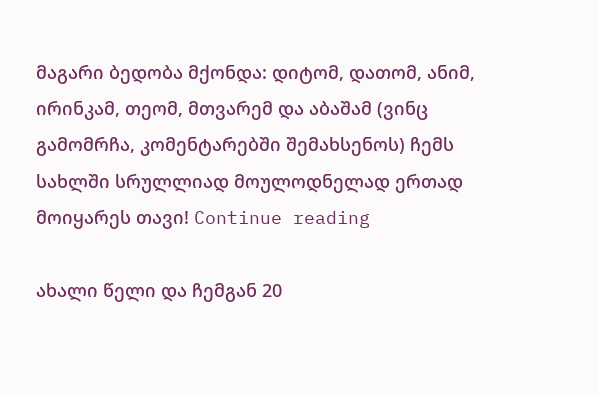მაგარი ბედობა მქონდა: დიტომ, დათომ, ანიმ, ირინკამ, თეომ, მთვარემ და აბაშამ (ვინც გამომრჩა, კომენტარებში შემახსენოს) ჩემს სახლში სრულლიად მოულოდნელად ერთად მოიყარეს თავი! Continue reading

ახალი წელი და ჩემგან 20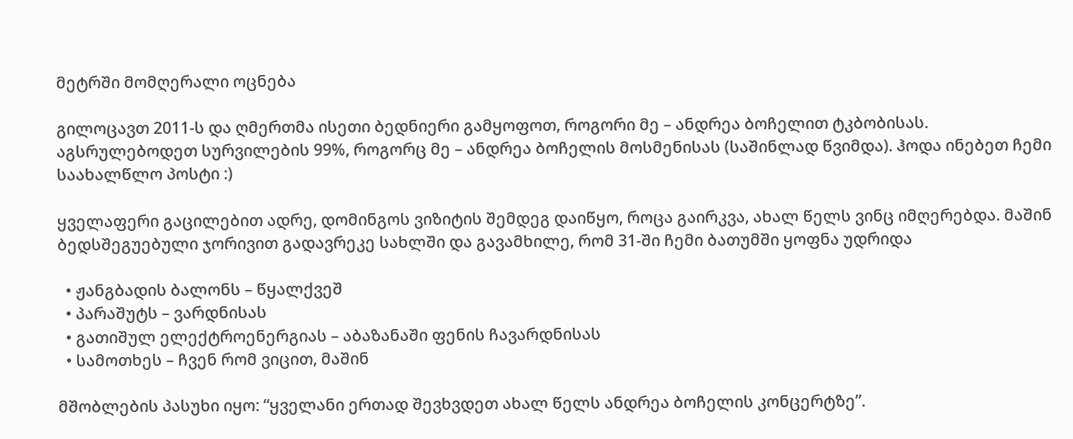მეტრში მომღერალი ოცნება

გილოცავთ 2011-ს და ღმერთმა ისეთი ბედნიერი გამყოფოთ, როგორი მე – ანდრეა ბოჩელით ტკბობისას. აგსრულებოდეთ სურვილების 99%, როგორც მე – ანდრეა ბოჩელის მოსმენისას (საშინლად წვიმდა). ჰოდა ინებეთ ჩემი საახალწლო პოსტი :)

ყველაფერი გაცილებით ადრე, დომინგოს ვიზიტის შემდეგ დაიწყო, როცა გაირკვა, ახალ წელს ვინც იმღერებდა. მაშინ ბედსშეგუებული ჯორივით გადავრეკე სახლში და გავამხილე, რომ 31-ში ჩემი ბათუმში ყოფნა უდრიდა

  • ჟანგბადის ბალონს – წყალქვეშ
  • პარაშუტს – ვარდნისას
  • გათიშულ ელექტროენერგიას – აბაზანაში ფენის ჩავარდნისას
  • სამოთხეს – ჩვენ რომ ვიცით, მაშინ

მშობლების პასუხი იყო: “ყველანი ერთად შევხვდეთ ახალ წელს ანდრეა ბოჩელის კონცერტზე”.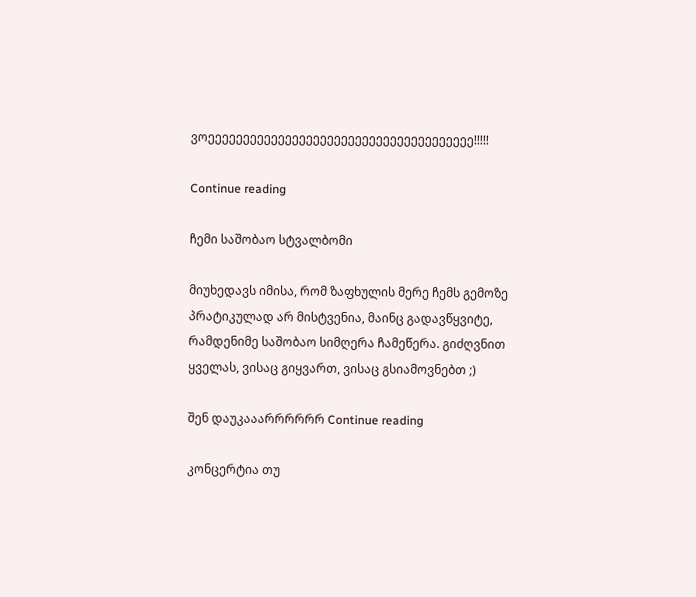ვოეეეეეეეეეეეეეეეეეეეეეეეეეეეეეეეეეეეეეე!!!!!

Continue reading

ჩემი საშობაო სტვალბომი

მიუხედავს იმისა, რომ ზაფხულის მერე ჩემს გემოზე პრატიკულად არ მისტვენია, მაინც გადავწყვიტე, რამდენიმე საშობაო სიმღერა ჩამეწერა. გიძღვნით ყველას, ვისაც გიყვართ, ვისაც გსიამოვნებთ ;)

შენ დაუკააარრრრრრ Continue reading

კონცერტია თუ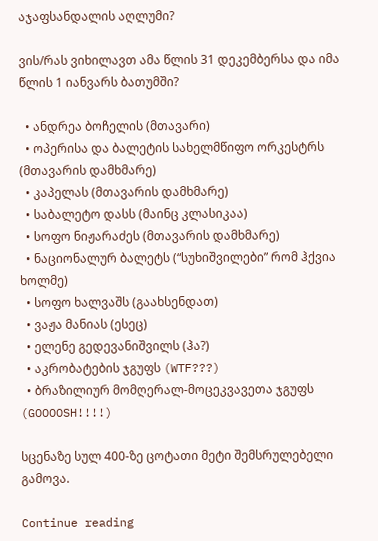აჯაფსანდალის აღლუმი?

ვის/რას ვიხილავთ ამა წლის 31 დეკემბერსა და იმა წლის 1 იანვარს ბათუმში?

  • ანდრეა ბოჩელის (მთავარი)
  • ოპერისა და ბალეტის სახელმწიფო ორკესტრს (მთავარის დამხმარე)
  • კაპელას (მთავარის დამხმარე)
  • საბალეტო დასს (მაინც კლასიკაა)
  • სოფო ნიჟარაძეს (მთავარის დამხმარე)
  • ნაციონალურ ბალეტს (“სუხიშვილები” რომ ჰქვია ხოლმე)
  • სოფო ხალვაშს (გაახსენდათ)
  • ვაჟა მანიას (ესეც)
  • ელენე გედევანიშვილს (ჰა?)
  • აკრობატების ჯგუფს (WTF???)
  • ბრაზილიურ მომღერალ-მოცეკვავეთა ჯგუფს (GOOOOSH!!!!)

სცენაზე სულ 400-ზე ცოტათი მეტი შემსრულებელი გამოვა.

Continue reading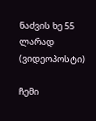ნაძვის ხე 55 ლარად (ვიდეოპოსტი)

ჩემი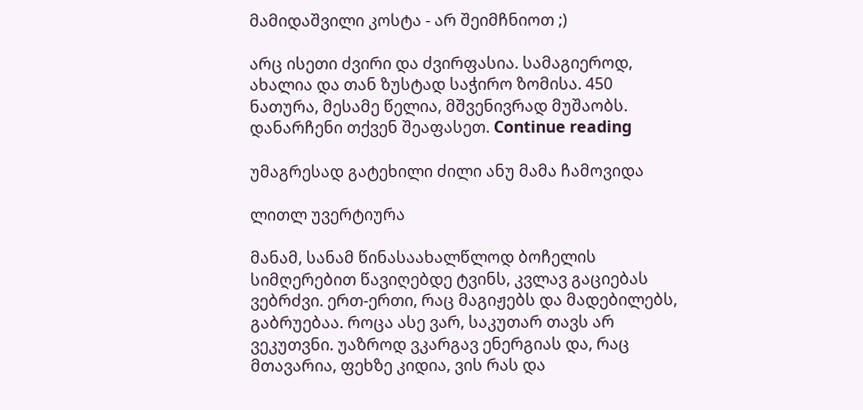მამიდაშვილი კოსტა - არ შეიმჩნიოთ ;)

არც ისეთი ძვირი და ძვირფასია. სამაგიეროდ, ახალია და თან ზუსტად საჭირო ზომისა. 450 ნათურა, მესამე წელია, მშვენივრად მუშაობს. დანარჩენი თქვენ შეაფასეთ. Continue reading

უმაგრესად გატეხილი ძილი ანუ მამა ჩამოვიდა

ლითლ უვერტიურა

მანამ, სანამ წინასაახალწლოდ ბოჩელის სიმღერებით წავიღებდე ტვინს, კვლავ გაციებას ვებრძვი. ერთ-ერთი, რაც მაგიჟებს და მადებილებს, გაბრუებაა. როცა ასე ვარ, საკუთარ თავს არ ვეკუთვნი. უაზროდ ვკარგავ ენერგიას და, რაც მთავარია, ფეხზე კიდია, ვის რას და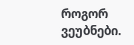როგორ ვეუბნები.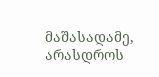მაშასადამე, არასდროს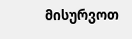მისურვოთ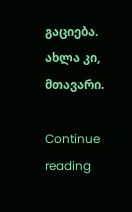გაციება. ახლა კი, მთავარი.

Continue reading